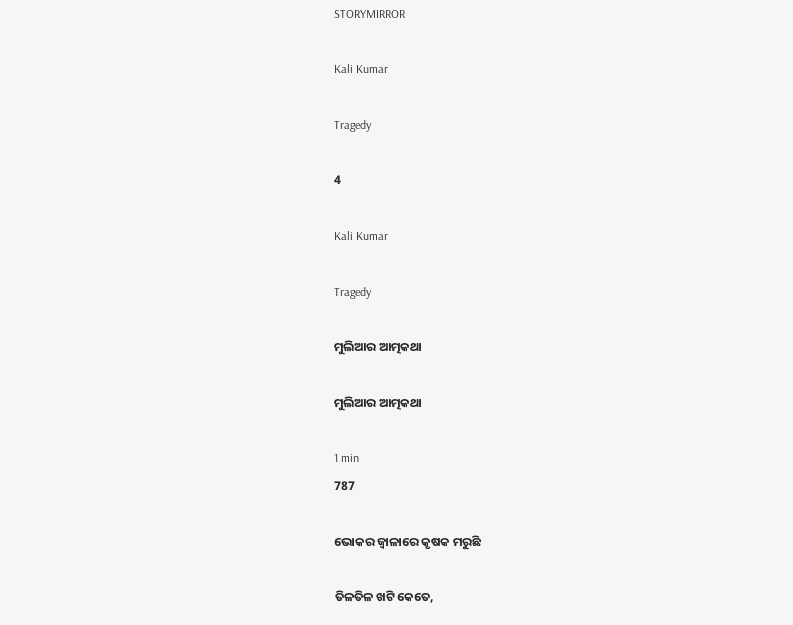STORYMIRROR

Kali Kumar

Tragedy

4

Kali Kumar

Tragedy

ମୁଲିଆର ଆତ୍ମକଥା

ମୁଲିଆର ଆତ୍ମକଥା

1 min
787

ଭୋକର ଜ୍ବାଳାରେ କୃଷକ ମରୁଛି

ତିଳତିଳ ଖଟି କେତେ,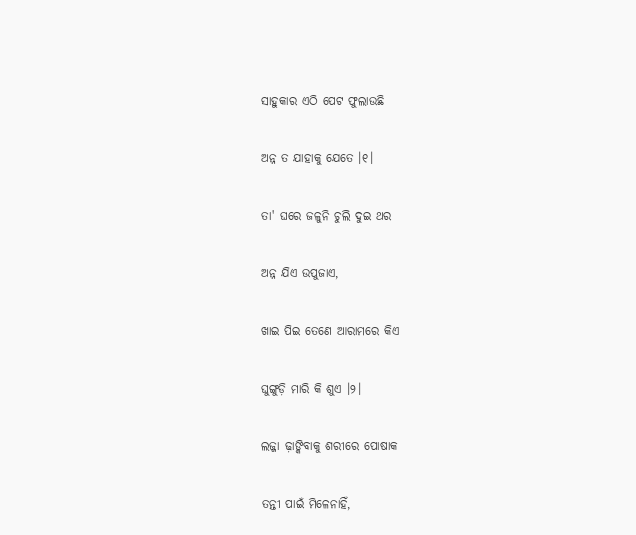ସାହୁକାର ଏଠି ପେଟ ଫୁଲାଉଛି

ଅନ୍ନ ତ ଯାହାକୁ ଯେତେ ।୧।

ତା' ଘରେ ଜଳୁନି ଚୁଲି ଦୁଇ ଥର

ଅନ୍ନ ଯିଏ ଉପୁଜାଏ,

ଖାଇ ପିଇ ତେଣେ ଆରାମରେ କିଏ

ଘୁଙ୍ଗୁଡ଼ି ମାରି କି ଶୁଏ ।୨।

ଲଜ୍ଜା ଢ଼ାଙ୍କିବାକୁ ଶରୀରେ ପୋଷାକ

ତନ୍ତୀ ପାଇଁ ମିଳେନାହିଁ,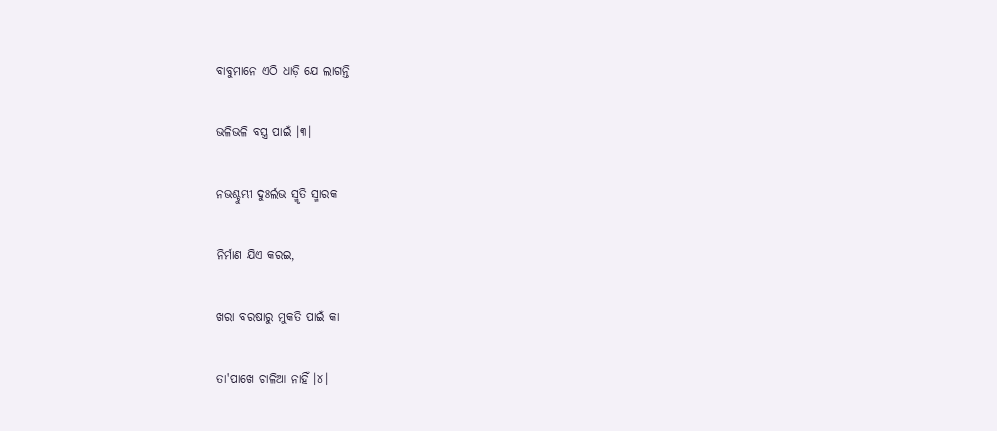ବାବୁମାନେ ଏଠି ଧାଡ଼ି ଯେ ଲାଗନ୍ତି

ଭଳିଭଳି ବସ୍ତ୍ର ପାଇଁ ।୩।

ନଭଶ୍ଚୁମ୍ଭୀ ଦୁଃର୍ଲଭ ସ୍ମୃତି ସ୍ମାରକ

ନିର୍ମାଣ ଯିଏ କରଇ,

ଖରା ବରଷାରୁ ମୁକତି ପାଇଁ କା

ତା'ପାଖେ ଚାଳିଆ ନାହିଁ ।୪।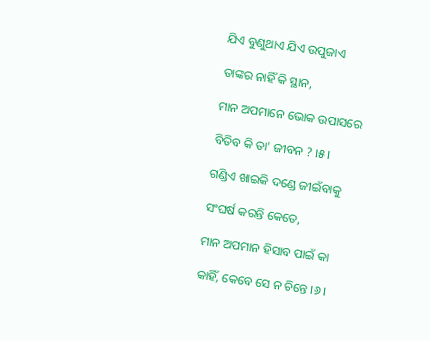ଯିଏ ବୁଣୁଥାଏ ଯିଏ ଉପୁଜାଏ

ତାଙ୍କର ନାହିଁ କି ସ୍ଥାନ,

ମାନ ଅପମାନେ ଭୋକ ଉପାସରେ

ବିତିବ କି ତା' ଜୀବନ ? ।୫।

ଗଣ୍ଡିଏ ଖାଇକି ଦଣ୍ଡେ ଜୀଇଁବାକୁ

ସଂଘର୍ଷ କରନ୍ତି କେତେ,

ମାନ ଅପମାନ ହିସାବ ପାଇଁ କା

କାହିଁ, କେବେ ସେ ନ ଚିନ୍ତେ ।୬।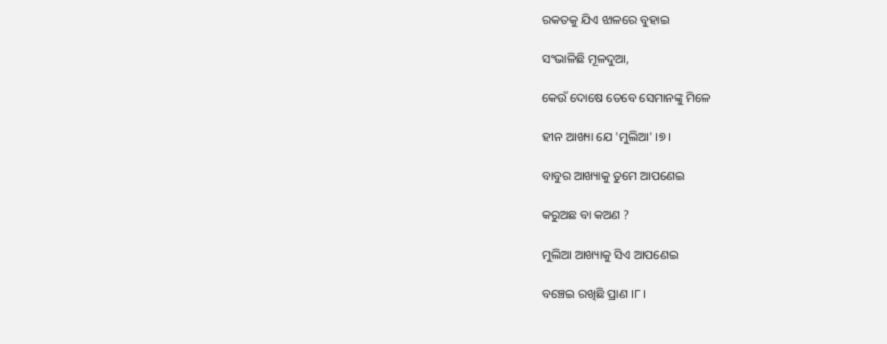ରକତକୁ ଯିଏ ଝାଳରେ ବୁହାଇ

ସଂଭାଳିଛି ମୂଳଦୁଆ,

କେଉଁ ଦୋଷେ ତେବେ ସେମାନଙ୍କୁ ମିଳେ

ହୀନ ଆଖ୍ୟା ଯେ 'ମୁଲିଆ' ।୭।

ବାବୁର ଆଖ୍ୟାକୁ ତୁମେ ଆପଣେଇ

କରୁଅଛ ବା କଅଣ ?

ମୁଲିଆ ଆଖ୍ୟାକୁ ସିଏ ଆପଣେଇ

ବଞ୍ଚେଇ ରଖିଛି ପ୍ରାଣ ।୮।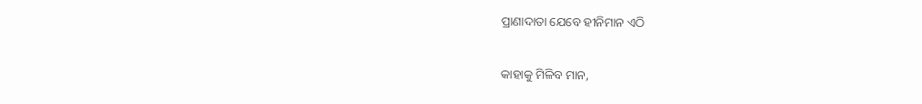ପ୍ରାଣାଦାତା ଯେବେ ହୀନିମାନ ଏଠି

କାହାକୁ ମିଳିବ ମାନ,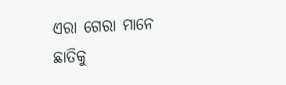ଏରା ଗେରା ମାନେ ଛାତିକୁ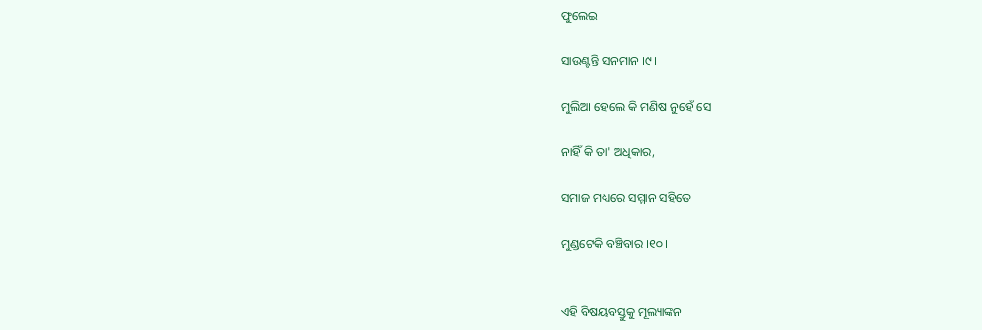ଫୁଲେଇ

ସାଉଣ୍ଟନ୍ତି ସନମାନ ।୯।

ମୁଲିଆ ହେଲେ କି ମଣିଷ ନୁହେଁ ସେ

ନାହିଁ କି ତା' ଅଧିକାର,

ସମାଜ ମଧ୍ୟରେ ସମ୍ମାନ ସହିତେ

ମୁଣ୍ଡଟେକି ବଞ୍ଚିବାର ।୧୦।


ଏହି ବିଷୟବସ୍ତୁକୁ ମୂଲ୍ୟାଙ୍କନ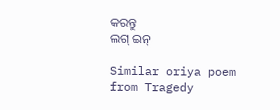କରନ୍ତୁ
ଲଗ୍ ଇନ୍

Similar oriya poem from Tragedy